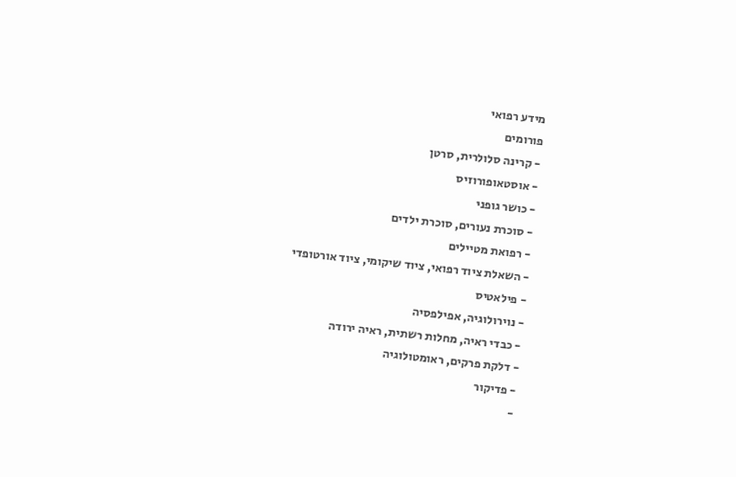מידע רפואי
פורומים
- קרינה סלולרית, סרטן
- אוסטאופורוזיס
- כושר גופני
- סוכרת נעורים, סוכרת ילדים
- רפואת מטיילים
- השאלת ציוד רפואי, ציוד שיקומי, ציוד אורטופדי
- פילאטיס
- נוירולוגיה, אפילפסיה
- כבדי ראיה, מחלות רשתית, ראיה ירודה
- דלקת פרקים, ראומטולוגיה
- פדיקור
-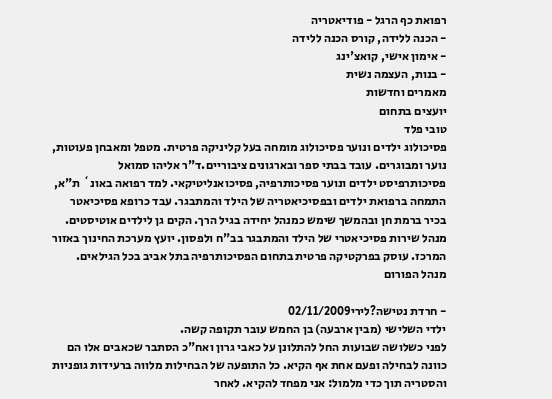רפואת כף הרגל - פודיאטריה
- הכנה ללידה, קורס הכנה ללידה
- אימון אישי, קואצ'ינג
- בנות, העצמה נשית
מאמרים וחדשות
יועצים בתחום
טובי פלד
פסיכולוג ילדים ונוער פסיכולוג מומחה בעל קליניקה פרטית. מטפל ומאבחן פעוטות, נוער ומבוגרים. עובד בבתי ספר ובארגונים ציבוריים.ד"ר אליהו סמואל
פסיכותרפיסט ילדים ונוער פסיכותרפיה, פסיכואנליטיקאי. למד רפואה באונ` ת"א, התמחה ברפואת ילדים ובפסיכיאטריה של הילד והמתבגר. עבד כרופא פסיכיאטר בכיר ברמת חן ובהמשך שימש כמנהל יחידה בגיל הרך. הקים גן לילדים אוטיסטים. מנהל שירות פסיכיאטרי של הילד והמתבגר בב"ח ולפסון. יועץ מערכת החינוך באזור המרכז. עוסק בפרקטיקה פרטית בתחום הפסיכותרפיה בתל אביב בכל הגילאים.
מנהל הפורום

- חרדת נטישה?לירי02/11/2009
ילדי השלישי (מבין ארבעה) בן החמש עובר תקופה קשה.
לפני כשלושה שבועות החל להתלונן על כאבי גרון ואח"כ הסתבר שכאבים אלו הם כוונה לבחילה ופעם אחת אף הקיא. כל התופעה של הבחילות מלווה ברעידות גופניות והסטריה תוך כדי מלמול: אני מפחד להקיא. לאחר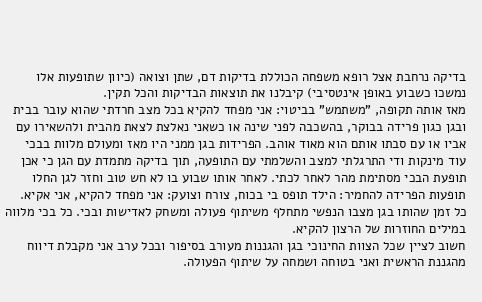בדיקה נרחבת אצל רופא משפחה הכוללת בדיקות דם, שתן וצואה (כיוון שתופעות אלו נמשכו כשבוע באופן אינטסיבי) קיבלנו את תוצאות הבדיקות והכל תקין.
מאז אותה תקופה, "משתמש" בביטוי: אני מפחד להקיא בכל מצב חרדתי שהוא עובר בבית ובגן כגון פרידה בבוקר, בהשכבה לפני שינה או כשאני נאלצת לצאת מהבית ולהשאירו עם אביו או עם סבתו אותם הוא מאוד אוהב. הפרידות בגן ממני היו מאז ומעולם מלוות בבכי עוד מינקות ודי התרגלתי למצב והשלמתי עם התופעה, תוך בדיקה מתמדת עם הגן כי אכן תופעת הבכי מסתימת מהר לאחר לכתי. לאחר אותו שבוע בו לא חש טוב וחזר לגן החלו תופעות הפרידה להחמיר: הילד תופס בי בכוח, צורח וצועק: אני מפחד להקיא, אני אקיא. כל זמן שהותו בגן מצבו הנפשי מתחלף משיתוף פעולה ומשחק לאדישות ובכי. כל בכי מלווה במילים החוזרות של הרצון להקיא.
חשוב לציין שכל הצוות החינוכי בגן והגננות מעורב בסיפור ובכל ערב אני מקבלת דיווח מהגננת הראשית ואני בטוחה ושמחה על שיתוף הפעולה.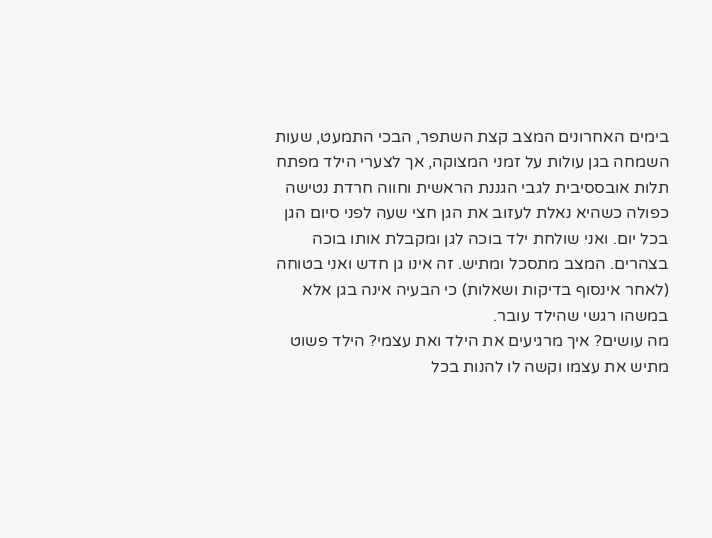בימים האחרונים המצב קצת השתפר, הבכי התמעט, שעות השמחה בגן עולות על זמני המצוקה, אך לצערי הילד מפתח תלות אובססיבית לגבי הגננת הראשית וחווה חרדת נטישה כפולה כשהיא נאלת לעזוב את הגן חצי שעה לפני סיום הגן בכל יום. ואני שולחת ילד בוכה לגן ומקבלת אותו בוכה בצהרים. המצב מתסכל ומתיש. זה אינו גן חדש ואני בטוחה (לאחר אינסוף בדיקות ושאלות) כי הבעיה אינה בגן אלא במשהו רגשי שהילד עובר.
מה עושים? איך מרגיעים את הילד ואת עצמי? הילד פשוט מתיש את עצמו וקשה לו להנות בכל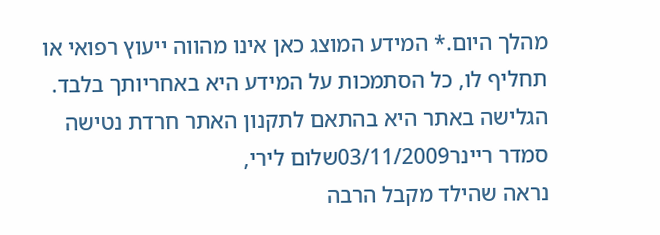מהלך היום.* המידע המוצג כאן אינו מהווה ייעוץ רפואי או תחליף לו, כל הסתמכות על המידע היא באחריותך בלבד. הגלישה באתר היא בהתאם לתקנון האתר חרדת נטישה
סמדר ריינר03/11/2009שלום לירי,
נראה שהילד מקבל הרבה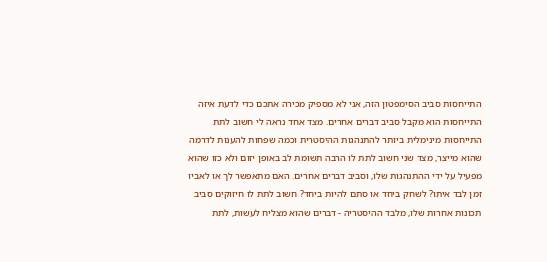התייחסות סביב הסימפטון הזה, אני לא מספיק מכירה אתכם כדי לדעת איזה התייחסות הוא מקבל סביב דברים אחרים. מצד אחד נראה לי חשוב לתת התייחסות מינימלית ביותר להתנהגות ההיסטרית וכמה שפחות להענות לדרמה שהוא מייצר, מצד שני חשוב לתת לו הרבה תשומת לב באופן יזום ולא כזו שהוא מפעיל על ידי ההתנהגות שלו, וסביב דברים אחרים. האם מתאפשר לך או לאביו זמן לבד איתו? לשחק ביחד או סתם להיות ביחד? חשוב לתת לו חיזוקים סביב תכונות אחרות שלו, מלבד ההיסטריה - דברים שהוא מצליח לעשות, לתת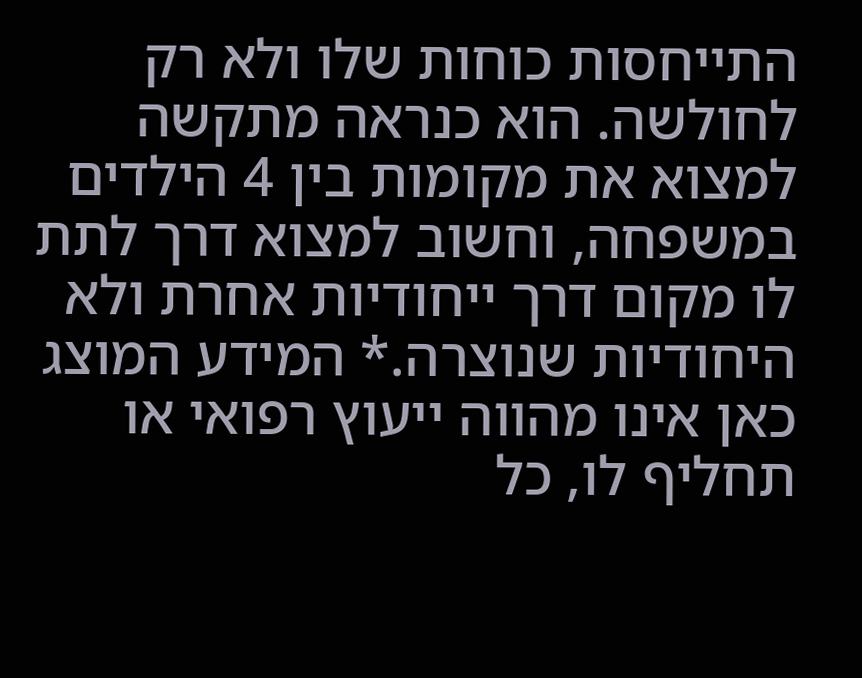התייחסות כוחות שלו ולא רק לחולשה. הוא כנראה מתקשה למצוא את מקומות בין 4 הילדים במשפחה, וחשוב למצוא דרך לתת לו מקום דרך ייחודיות אחרת ולא היחודיות שנוצרה.* המידע המוצג כאן אינו מהווה ייעוץ רפואי או תחליף לו, כל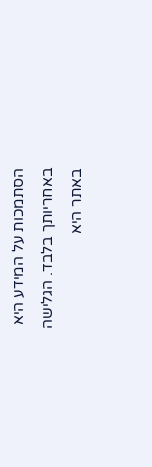הסתמכות על המידע היא באחריותך בלבד. הגלישה באתר היא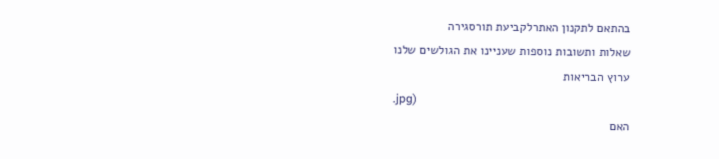בהתאם לתקנון האתרלקביעת תורסגירה
שאלות ותשובות נוספות שעניינו את הגולשים שלנו
ערוץ הבריאות
.jpg)
האם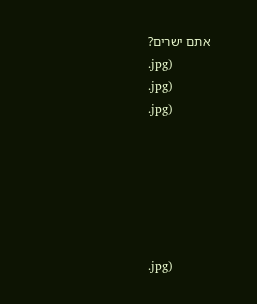אתם ישרים?
.jpg)
.jpg)
.jpg)






.jpg)